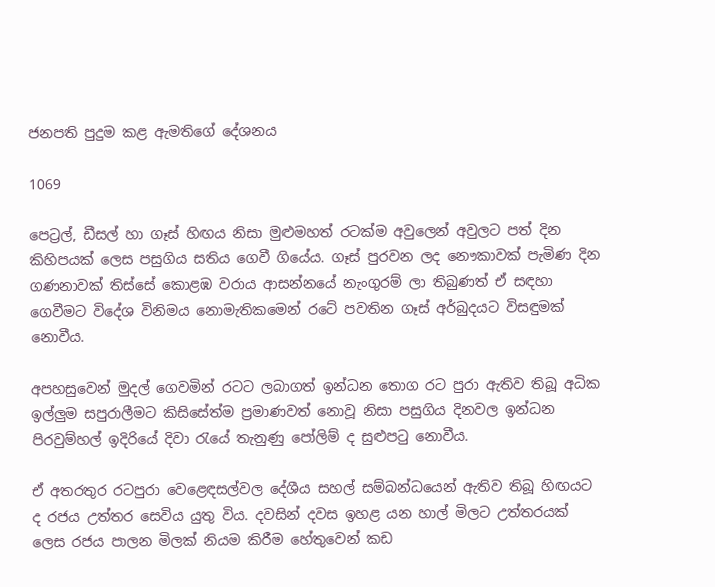ජනපති පුදුම කළ ඇමතිගේ දේශනය

1069

පෙට්‍රල්, ඩීසල් හා ගෑස් හිඟය නිසා මුළුමහත් රටක්ම අවුලෙන් අවුලට පත් දින කිහිපයක් ලෙස පසුගිය සතිය ගෙවී ගියේය. ගෑස් පුරවන ලද නෞකාවක් පැමිණ දින ගණනාවක් තිස්සේ කොළඹ වරාය ආසන්නයේ නැංගුරම් ලා තිබුණත් ඒ සඳහා ගෙවීමට විදේශ විනිමය නොමැතිකමෙන් රටේ පවතින ගෑස් අර්බුදයට විසඳුමක් නොවීය.

අපහසුවෙන් මුදල් ගෙවමින් රටට ලබාගත් ඉන්ධන තොග රට පුරා ඇතිව තිබූ අධික ඉල්ලුම සපුරාලීමට කිසිසේත්ම ප්‍රමාණවත් නොවූ නිසා පසුගිය දිනවල ඉන්ධන පිරවුම්හල් ඉදිරියේ දිවා රැයේ තැනුණු පෝලිම් ද සුළුපටු නොවීය.

ඒ අතරතුර රටපුරා වෙළෙඳසල්වල දේශීය සහල් සම්බන්ධයෙන් ඇතිව තිබූ හිඟයට ද රජය උත්තර සෙවිය යුතු විය. දවසින් දවස ඉහළ යන හාල් මිලට උත්තරයක් ලෙස රජය පාලන මිලක් නියම කිරීම හේතුවෙන් කඩ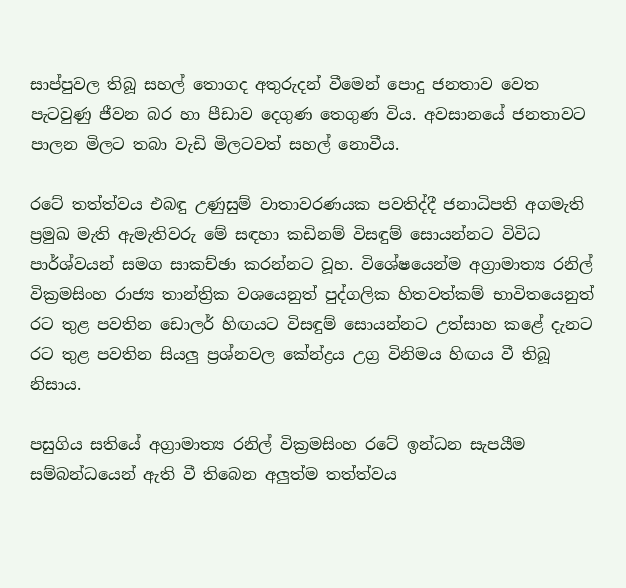සාප්පුවල තිබූ සහල් තොගද අතුරුදන් වීමෙන් පොදු ජනතාව වෙත පැටවුණු ජීවන බර හා පීඩාව දෙගුණ තෙගුණ විය. අවසානයේ ජනතාවට පාලන මිලට තබා වැඩි මිලටවත් සහල් නොවීය.

රටේ තත්ත්වය එබඳු උණුසුම් වාතාවරණයක පවතිද්දී ජනාධිපති අගමැති ප්‍රමුඛ මැති ඇමැතිවරු මේ සඳහා කඩිනම් විසඳුම් සොයන්නට විවිධ පාර්ශ්වයන් සමග සාකච්ඡා කරන්නට වූහ. විශේෂයෙන්ම අග්‍රාමාත්‍ය රනිල් වික්‍රමසිංහ රාජ්‍ය තාන්ත්‍රික වශයෙනුත් පුද්ගලික හිතවත්කම් භාවිතයෙනුත් රට තුළ පවතින ඩොලර් හිඟයට විසඳුම් සොයන්නට උත්සාහ කළේ දැනට රට තුළ පවතින සියලු ප්‍රශ්නවල කේන්ද්‍රය උග්‍ර විනිමය හිඟය වී තිබූ නිසාය.

පසුගිය සතියේ අග්‍රාමාත්‍ය රනිල් වික්‍රමසිංහ රටේ ඉන්ධන සැපයීම සම්බන්ධයෙන් ඇති වී තිබෙන අලුත්ම තත්ත්වය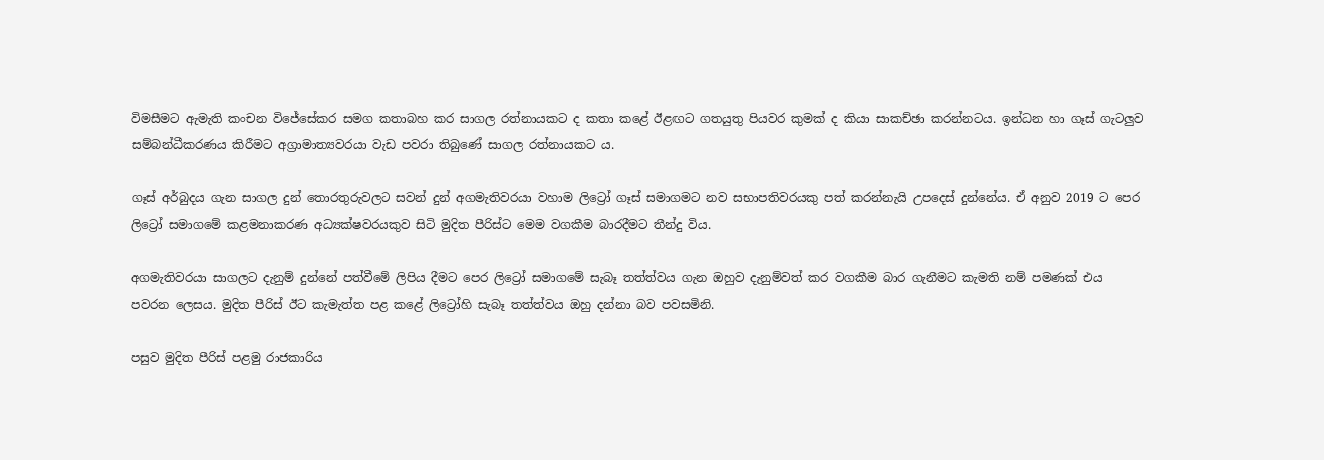විමසීමට ඇමැති කංචන විජේසේකර සමග කතාබහ කර සාගල රත්නායකට ද කතා කළේ ඊළඟට ගතයුතු පියවර කුමක් ද කියා සාකච්ඡා කරන්නටය. ඉන්ධන හා ගෑස් ගැටලුව සම්බන්ධීකරණය කිරීමට අග්‍රාමාත්‍යවරයා වැඩ පවරා තිබුණේ සාගල රත්නායකට ය.

ගෑස් අර්බුදය ගැන සාගල දුන් තොරතුරුවලට සවන් දුන් අගමැතිවරයා වහාම ලිට්‍රෝ ගෑස් සමාගමට නව සභාපතිවරයකු පත් කරන්නැයි උපදෙස් දුන්නේය. ඒ අනුව 2019 ට පෙර ලිට්‍රෝ සමාගමේ කළමනාකරණ අධ්‍යක්ෂවරයකුව සිටි මුදිත පීරිස්ට මෙම වගකීම බාරදීමට තීන්දු විය.

අගමැතිවරයා සාගලට දැනුම් දුන්නේ පත්වීමේ ලිපිය දීමට පෙර ලිට්‍රෝ සමාගමේ සැබෑ තත්ත්වය ගැන ඔහුව දැනුම්වත් කර වගකීම බාර ගැනීමට කැමති නම් පමණක් එය පවරන ලෙසය. මුදිත පීරිස් ඊට කැමැත්ත පළ කළේ ලිට්‍රෝහි සැබෑ තත්ත්වය ඔහු දන්නා බව පවසමිනි.

පසුව මුදිත පීරිස් පළමු රාජකාරිය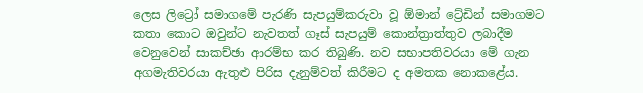ලෙස ලිට්‍රෝ සමාගමේ පැරණි සැපයුම්කරුවා වූ ඕමාන් ට්‍රේඩින් සමාගමට කතා කොට ඔවුන්ට නැවතත් ගෑස් සැපයුම් කොන්ත්‍රාත්තුව ලබාදීම වෙනුවෙන් සාකච්ඡා ආරම්භ කර තිබුණි. නව සභාපතිවරයා මේ ගැන අගමැතිවරයා ඇතුළු පිරිස දැනුම්වත් කිරීමට ද අමතක නොකළේය.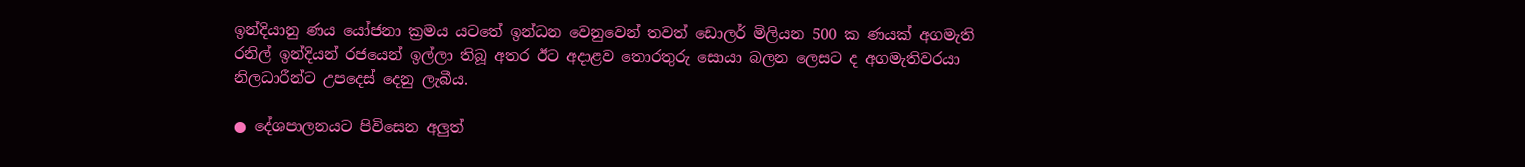ඉන්දියානු ණය යෝජනා ක්‍රමය යටතේ ඉන්ධන වෙනුවෙන් තවත් ඩොලර් මිලියන 500 ක ණයක් අගමැති රනිල් ඉන්දියන් රජයෙන් ඉල්ලා තිබූ අතර ඊට අදාළව තොරතුරු සොයා බලන ලෙසට ද අගමැතිවරයා නිලධාරීන්ට උපදෙස් දෙනු ලැබීය.

● දේශපාලනයට පිවිසෙන අලුත්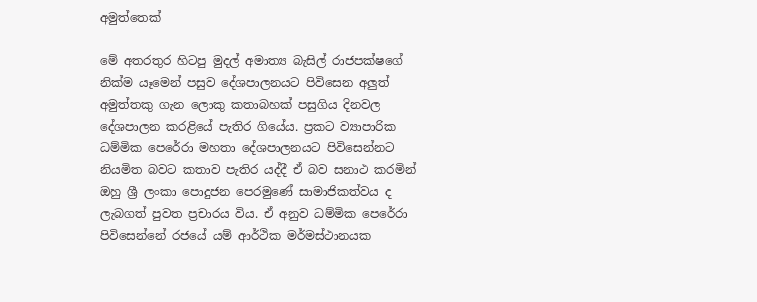අමුත්තෙක්

මේ අතරතුර හිටපු මුදල් අමාත්‍ය බැසිල් රාජපක්ෂගේ නික්ම යෑමෙන් පසුව දේශපාලනයට පිවිසෙන අලුත් අමුත්තකු ගැන ලොකු කතාබහක් පසුගිය දිනවල දේශපාලන කරළියේ පැතිර ගියේය. ප්‍රකට ව්‍යාපාරික ධම්මික පෙරේරා මහතා දේශපාලනයට පිවිසෙන්නට නියමිත බවට කතාව පැතිර යද්දී ඒ බව සනාථ කරමින් ඔහු ශ්‍රී ලංකා පොදුජන පෙරමුණේ සාමාජිකත්වය ද ලැබගත් පුවත ප්‍රචාරය විය. ඒ අනුව ධම්මික පෙරේරා පිවිසෙන්නේ රජයේ යම් ආර්ථික මර්මස්ථානයක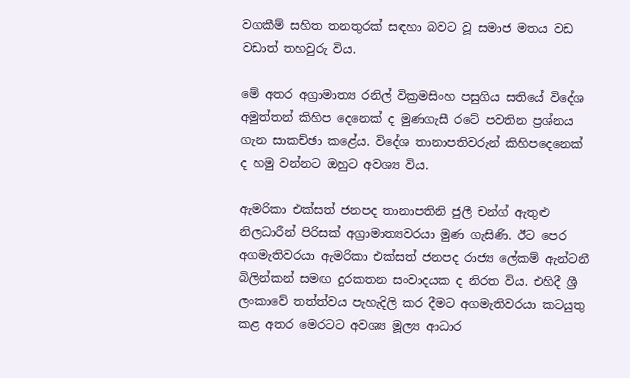වගකීම් සහිත තනතුරක් සඳහා බවට වූ සමාජ මතය වඩ වඩාත් තහවුරු විය.

මේ අතර අග්‍රාමාත්‍ය රනිල් වික්‍රමසිංහ පසුගිය සතියේ විදේශ අමුත්තන් කිහිප දෙනෙක් ද මුණගැසී රටේ පවතින ප්‍රශ්නය ගැන සාකච්ඡා කළේය. විදේශ තානාපතිවරුන් කිහිපදෙනෙක් ද හමු වන්නට ඔහුට අවශ්‍ය විය.

ඇමරිකා එක්සත් ජනපද තානාපතිනි ජුලී චන්ග් ඇතුළු නිලධාරීන් පිරිසක් අග්‍රාමාත්‍යවරයා මුණ ගැසිණි. ඊට පෙර අගමැතිවරයා ඇමරිකා එක්සත් ජනපද රාජ්‍ය ලේකම් ඇන්ටනී බිලින්කන් සමඟ දුරකතන සංවාදයක ද නිරත විය. එහිදී ශ්‍රී ලංකාවේ තත්ත්වය පැහැදිලි කර දීමට අගමැතිවරයා කටයුතු කළ අතර මෙරටට අවශ්‍ය මූල්‍ය ආධාර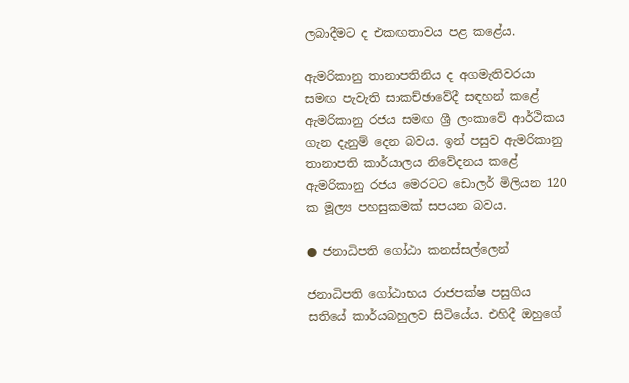ලබාදීමට ද එකඟතාවය පළ කළේය.

ඇමරිකානු තානාපතිනිය ද අගමැතිවරයා සමඟ පැවැති සාකච්ඡාවේදී සඳහන් කළේ ඇමරිකානු රජය සමඟ ශ්‍රී ලංකාවේ ආර්ථිකය ගැන දැනුම් දෙන බවය. ඉන් පසුව ඇමරිකානු තානාපති කාර්යාලය නිවේදනය කළේ ඇමරිකානු රජය මෙරටට ඩොලර් මිලියන 120 ක මූල්‍ය පහසුකමක් සපයන බවය.

● ජනාධිපති ගෝඨා කනස්සල්ලෙන්

ජනාධිපති ගෝඨාභය රාජපක්ෂ පසුගිය සතියේ කාර්යබහුලව සිටියේය. එහිදී ඔහුගේ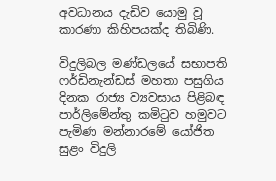අවධානය දැඩිව යොමු වූ කාරණා කිහිපයක්ද තිබිණි.

විදුලිබල මණ්ඩලයේ සභාපති ෆර්ඩිනැන්ඩස් මහතා පසුගිය දිනක රාජ්‍ය ව්‍යවසාය පිළිබඳ පාර්ලිමේන්තු කමිටුව හමුවට පැමිණ මන්නාරමේ යෝජිත සුළං විදුලි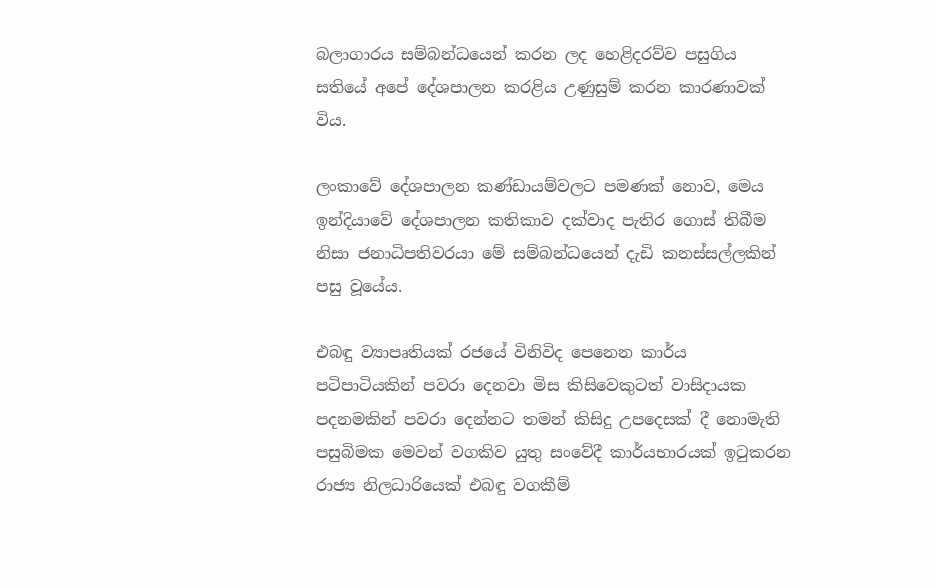බලාගාරය සම්බන්ධයෙන් කරන ලද හෙළිදරව්ව පසුගිය සතියේ අපේ දේශපාලන කරළිය උණුසුම් කරන කාරණාවක් විය.

ලංකාවේ දේශපාලන කණ්ඩායම්වලට පමණක් නොව, මෙය ඉන්දියාවේ දේශපාලන කතිකාව දක්වාද පැතිර ගොස් තිබීම නිසා ජනාධිපතිවරයා මේ සම්බන්ධයෙන් දැඩි කනස්සල්ලකින් පසු වූයේය.

එබඳු ව්‍යාපෘතියක් රජයේ විනිවිද පෙනෙන කාර්ය පටිපාටියකින් පවරා දෙනවා මිස කිසිවෙකුටත් වාසිදායක පදනමකින් පවරා දෙන්නට තමන් කිසිදු උපදෙසක් දී නොමැති පසුබිමක මෙවන් වගකිව යුතු සංවේදී කාර්යභාරයක් ඉටුකරන රාජ්‍ය නිලධාරියෙක් එබඳු වගකීම්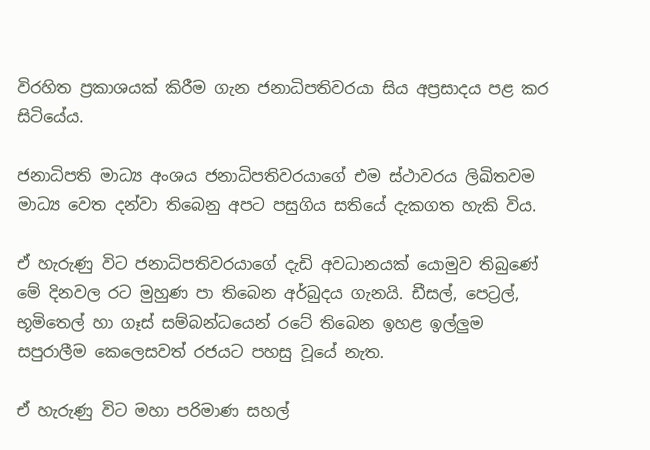විරහිත ප්‍රකාශයක් කිරීම ගැන ජනාධිපතිවරයා සිය අප්‍රසාදය පළ කර සිටියේය.

ජනාධිපති මාධ්‍ය අංශය ජනාධිපතිවරයාගේ එම ස්ථාවරය ලිඛිතවම මාධ්‍ය වෙත දන්වා තිබෙනු අපට පසුගිය සතියේ දැකගත හැකි විය.

ඒ හැරුණු විට ජනාධිපතිවරයාගේ දැඩි අවධානයක් යොමුව තිබුණේ මේ දිනවල රට මුහුණ පා තිබෙන අර්බුදය ගැනයි. ඩීසල්, පෙට්‍රල්, භූමිතෙල් හා ගෑස් සම්බන්ධයෙන් රටේ තිබෙන ඉහළ ඉල්ලුම සපුරාලීම කෙලෙසවත් රජයට පහසු වූයේ නැත.

ඒ හැරුණු විට මහා පරිමාණ සහල්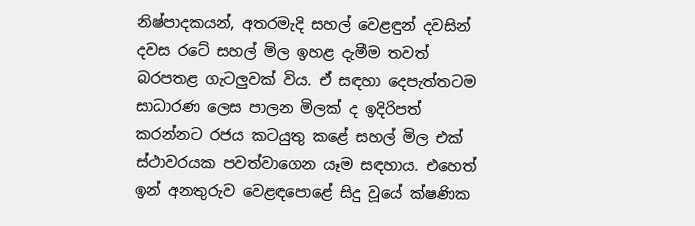නිෂ්පාදකයන්, අතරමැදි සහල් වෙළඳුන් දවසින් දවස රටේ සහල් මිල ඉහළ දැමීම තවත් බරපතළ ගැටලුවක් විය. ඒ සඳහා දෙපැත්තටම සාධාරණ ලෙස පාලන මිලක් ද ඉදිරිපත් කරන්නට රජය කටයුතු කළේ සහල් මිල එක් ස්ථාවරයක පවත්වාගෙන යෑම සඳහාය. එහෙත් ඉන් අනතුරුව වෙළඳපොළේ සිදු වූයේ ක්ෂණික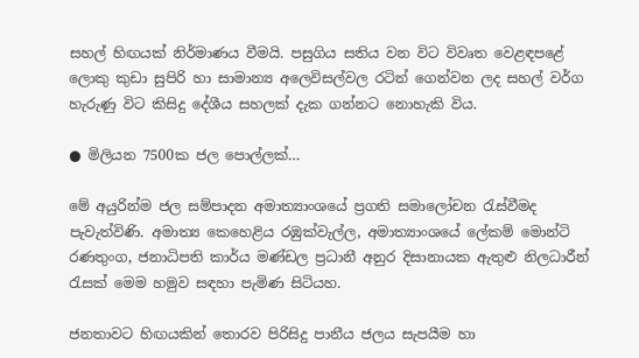සහල් හිඟයක් නිර්මාණය වීමයි. පසුගිය සතිය වන විට විවෘත වෙළඳපළේ ලොකු කුඩා සුපිරි හා සාමාන්‍ය අලෙවිසල්වල රටින් ගෙන්වන ලද සහල් වර්ග හැරුණු විට කිසිදු දේශීය සහලක් දැක ගන්නට නොහැකි විය.

● මිලියන 7500ක ජල පොල්ලක්…

මේ අයුරින්ම ජල සම්පාදන අමාත්‍යාංශයේ ප්‍රගති සමාලෝචන රැස්වීමද පැවැත්විණි. අමාත්‍ය කෙහෙළිය රඹුක්වැල්ල, අමාත්‍යාංශයේ ලේකම් මොන්ටි රණතුංග, ජනාධිපති කාර්ය මණ්ඩල ප්‍රධානී අනුර දිසානායක ඇතුළු නිලධාරීන් රැසක් මෙම හමුව සඳහා පැමිණ සිටියහ.

ජනතාවට හිඟයකින් තොරව පිරිසිදු පානීය ජලය සැපයීම හා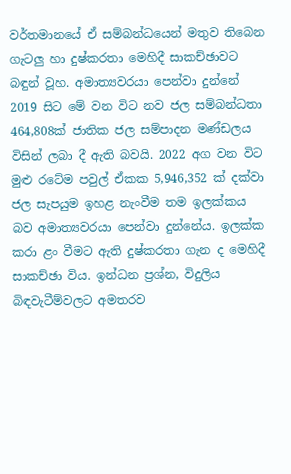වර්තමානයේ ඒ සම්බන්ධයෙන් මතුව තිබෙන ගැටලු හා දුෂ්කරතා මෙහිදී සාකච්ඡාවට බඳුන් වූහ. අමාත්‍යවරයා පෙන්වා දුන්නේ 2019 සිට මේ වන විට නව ජල සම්බන්ධතා 464,808ක් ජාතික ජල සම්පාදන මණ්ඩලය විසින් ලබා දී ඇති බවයි. 2022 අග වන විට මුළු රටේම පවුල් ඒකක 5,946,352 ක් දක්වා ජල සැපයුම ඉහළ නැංවීම තම ඉලක්කය බව අමාත්‍යවරයා පෙන්වා දුන්නේය. ඉලක්ක කරා ළං වීමට ඇති දුෂ්කරතා ගැන ද මෙහිදී සාකච්ඡා විය. ඉන්ධන ප්‍රශ්න, විදුලිය බිඳවැටීම්වලට අමතරව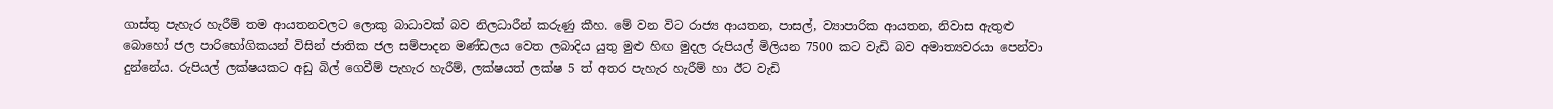ගාස්තු පැහැර හැරීම් තම ආයතනවලට ලොකු බාධාවක් බව නිලධාරීන් කරුණු කීහ. මේ වන විට රාජ්‍ය ආයතන, පාසල්, ව්‍යාපාරික ආයතන, නිවාස ඇතුළු බොහෝ ජල පාරිභෝගිකයන් විසින් ජාතික ජල සම්පාදන මණ්ඩලය වෙත ලබාදිය යුතු මුළු හිඟ මුදල රුපියල් මිලියන 7500 කට වැඩි බව අමාත්‍යවරයා පෙන්වා දුන්නේය. රුපියල් ලක්ෂයකට අඩු බිල් ගෙවීම් පැහැර හැරීම්, ලක්ෂයත් ලක්ෂ 5 ත් අතර පැහැර හැරීම් හා ඊට වැඩි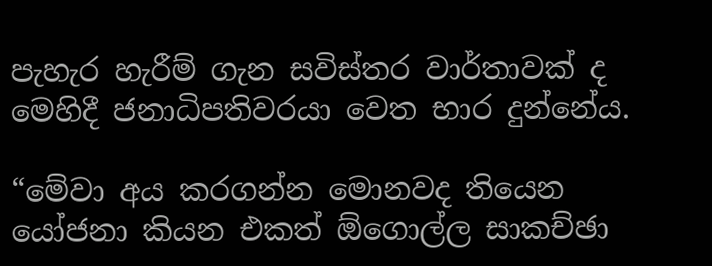පැහැර හැරීම් ගැන සවිස්තර වාර්තාවක් ද මෙහිදී ජනාධිපතිවරයා වෙත භාර දුන්නේය.

“මේවා අය කරගන්න මොනවද තියෙන යෝජනා කියන එකත් ඕගොල්ල සාකච්ඡා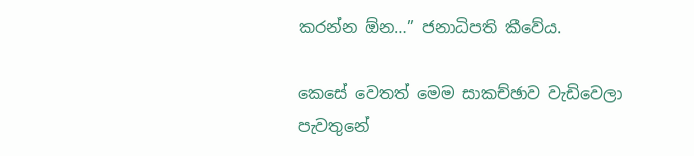කරන්න ඕන…” ජනාධිපති කීවේය.

කෙසේ වෙතත් මෙම සාකච්ඡාව වැඩිවෙලා පැවතුනේ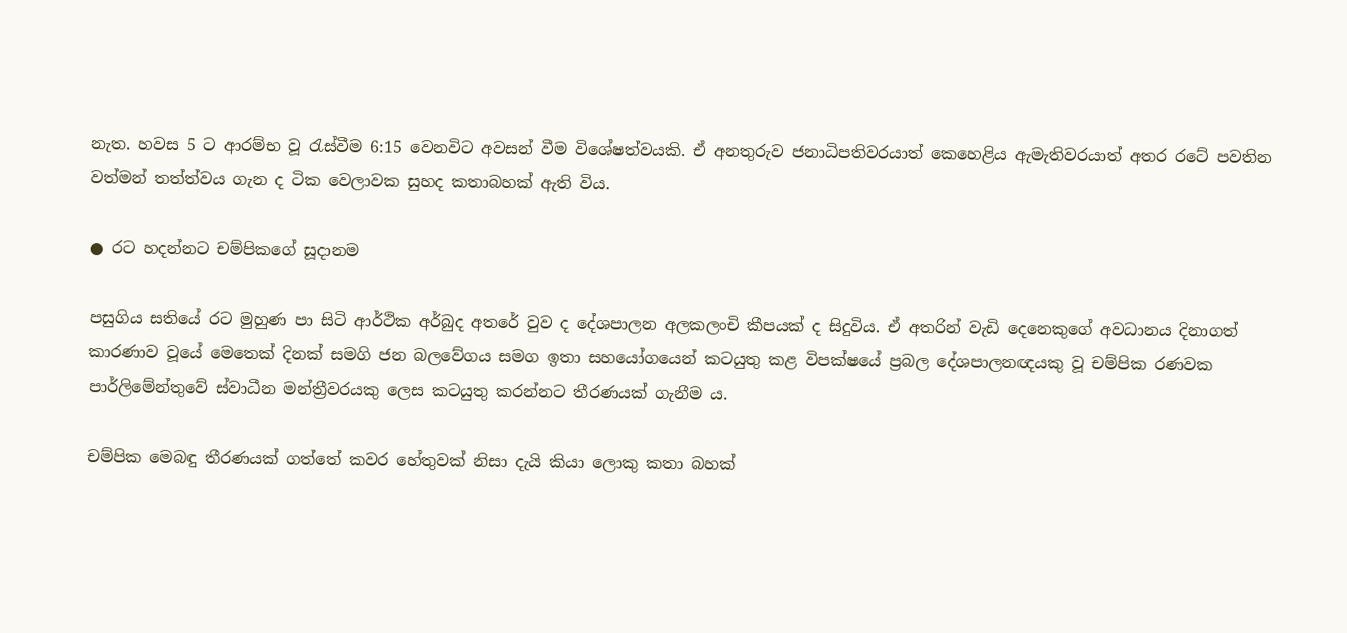නැත. හවස 5 ට ආරම්භ වූ රැස්වීම 6:15 වෙනවිට අවසන් වීම විශේෂත්වයකි. ඒ අනතුරුව ජනාධිපතිවරයාත් කෙහෙළිය ඇමැතිවරයාත් අතර රටේ පවතින වත්මන් තත්ත්වය ගැන ද ටික වෙලාවක සුහද කතාබහක් ඇති විය.

● රට හදන්නට චම්පිකගේ සූදානම

පසුගිය සතියේ රට මුහුණ පා සිටි ආර්ථික අර්බුද අතරේ වුව ද දේශපාලන අලකලංචි කීපයක් ද සිදුවිය. ඒ අතරින් වැඩි දෙනෙකුගේ අවධානය දිනාගත් කාරණාව වූයේ මෙතෙක් දිනක් සමගි ජන බලවේගය සමග ඉතා සහයෝගයෙන් කටයුතු කළ විපක්ෂයේ ප්‍රබල දේශපාලනඥයකු වූ චම්පික රණවක පාර්ලිමේන්තුවේ ස්වාධීන මන්ත්‍රීවරයකු ලෙස කටයුතු කරන්නට තීරණයක් ගැනීම ය.

චම්පික මෙබඳු තීරණයක් ගත්තේ කවර හේතුවක් නිසා දැයි කියා ලොකු කතා බහක්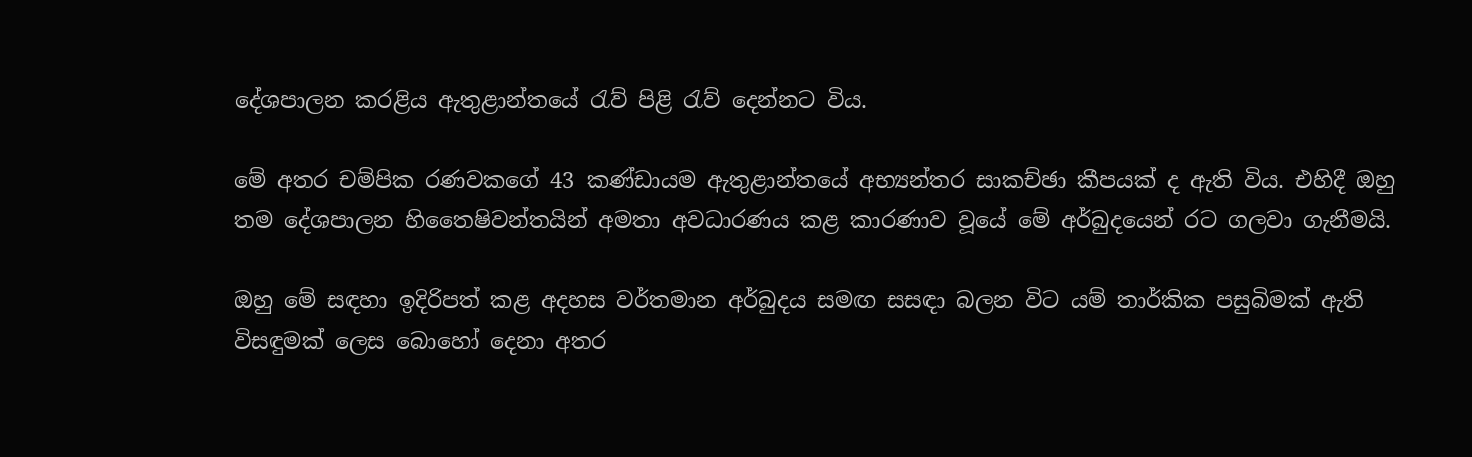දේශපාලන කරළිය ඇතුළාන්තයේ රැව් පිළි රැව් දෙන්නට විය.

මේ අතර චම්පික රණවකගේ 43 කණ්ඩායම ඇතුළාන්තයේ අභ්‍යන්තර සාකච්ඡා කීපයක් ද ඇති විය. එහිදී ඔහු තම දේශපාලන හිතෛෂිවන්තයින් අමතා අවධාරණය කළ කාරණාව වූයේ මේ අර්බුදයෙන් රට ගලවා ගැනීමයි.

ඔහු මේ සඳහා ඉදිරිපත් කළ අදහස වර්තමාන අර්බුදය සමඟ සසඳා බලන විට යම් තාර්කික පසුබිමක් ඇති විසඳුමක් ලෙස බොහෝ දෙනා අතර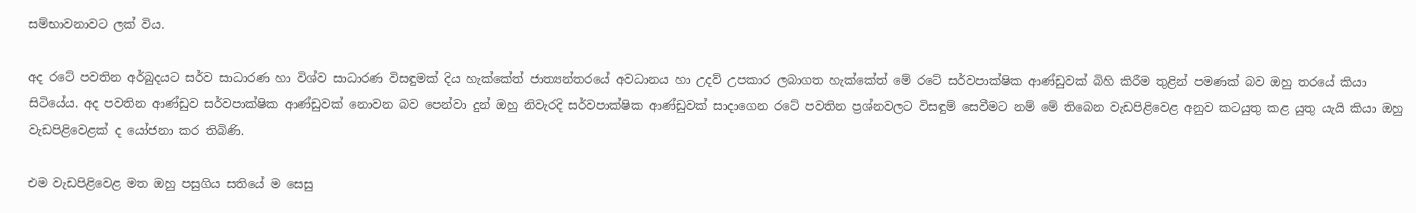සම්භාවනාවට ලක් විය.

අද රටේ පවතින අර්බුදයට සර්ව සාධාරණ හා විශ්ව සාධාරණ විසඳුමක් දිය හැක්කේත් ජාත්‍යන්තරයේ අවධානය හා උදව් උපකාර ලබාගත හැක්කේත් මේ රටේ සර්වපාක්ෂික ආණ්ඩුවක් බිහි කිරීම තුළින් පමණක් බව ඔහු තරයේ කියා සිටියේය. අද පවතින ආණ්ඩුව සර්වපාක්ෂික ආණ්ඩුවක් නොවන බව පෙන්වා දුන් ඔහු නිවැරදි සර්වපාක්ෂික ආණ්ඩුවක් සාදාගෙන රටේ පවතින ප්‍රශ්නවලට විසඳුම් සෙවීමට නම් මේ තිබෙන වැඩපිළිවෙළ අනුව කටයුතු කළ යුතු යැයි කියා ඔහු වැඩපිළිවෙළක් ද යෝජනා කර තිබිණි.

එම වැඩපිළිවෙළ මත ඔහු පසුගිය සතියේ ම සෙසු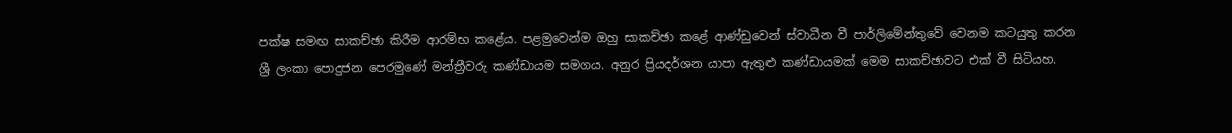පක්ෂ සමඟ සාකච්ඡා කිරීම ආරම්භ කළේය. පළමුවෙන්ම ඔහු සාකච්ඡා කළේ ආණ්ඩුවෙන් ස්වාධීන වී පාර්ලිමේන්තුවේ වෙනම කටයුතු කරන ශ්‍රී ලංකා පොදුජන පෙරමුණේ මන්ත්‍රීවරු කණ්ඩායම සමගය. අනුර ප්‍රියදර්ශන යාපා ඇතුළු කණ්ඩායමක් මෙම සාකච්ඡාවට එක් වී සිටියහ.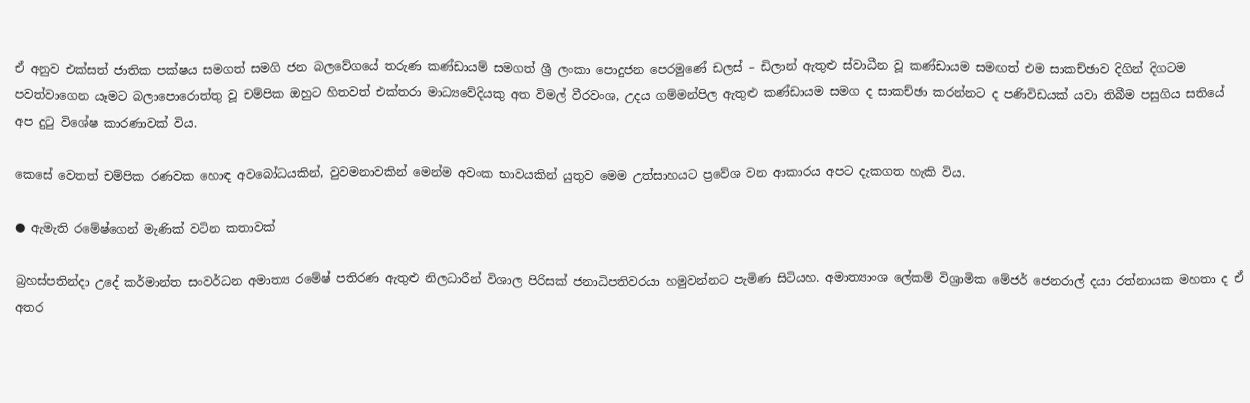ඒ අනුව එක්සත් ජාතික පක්ෂය සමගත් සමගි ජන බලවේගයේ තරුණ කණ්ඩායම් සමගත් ශ්‍රී ලංකා පොදුජන පෙරමුණේ ඩලස් – ඩිලාන් ඇතුළු ස්වාධීන වූ කණ්ඩායම සමඟත් එම සාකච්ඡාව දිගින් දිගටම පවත්වාගෙන යෑමට බලාපොරොත්තු වූ චම්පික ඔහුට හිතවත් එක්තරා මාධ්‍යවේදියකු අත විමල් වීරවංශ, උදය ගම්මන්පිල ඇතුළු කණ්ඩායම සමග ද සාකච්ඡා කරන්නට ද පණිවිඩයක් යවා තිබීම පසුගිය සතියේ අප දුටු විශේෂ කාරණාවක් විය.

කෙසේ වෙතත් චම්පික රණවක හොඳ අවබෝධයකින්, වුවමනාවකින් මෙන්ම අවංක භාවයකින් යුතුව මෙම උත්සාහයට ප්‍රවේශ වන ආකාරය අපට දැකගත හැකි විය.

● ඇමැති රමේෂ්ගෙන් මැණික් වටින කතාවක්

බ්‍රහස්පතින්දා උදේ කර්මාන්ත සංවර්ධන අමාත්‍ය රමේෂ් පතිරණ ඇතුළු නිලධාරීන් විශාල පිරිසක් ජනාධිපතිවරයා හමුවන්නට පැමිණ සිටියහ. අමාත්‍යාංශ ලේකම් විශ්‍රාමික මේජර් ජෙනරාල් දයා රත්නායක මහතා ද ඒ අතර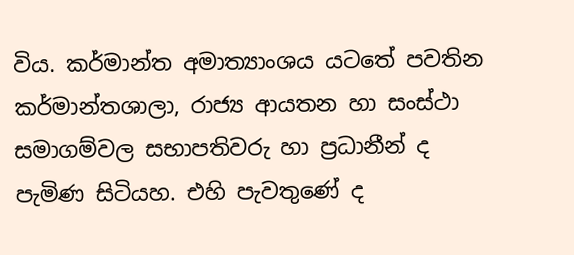විය. කර්මාන්ත අමාත්‍යාංශය යටතේ පවතින කර්මාන්තශාලා, රාජ්‍ය ආයතන හා සංස්ථා සමාගම්වල සභාපතිවරු හා ප්‍රධානීන් ද පැමිණ සිටියහ. එහි පැවතුණේ ද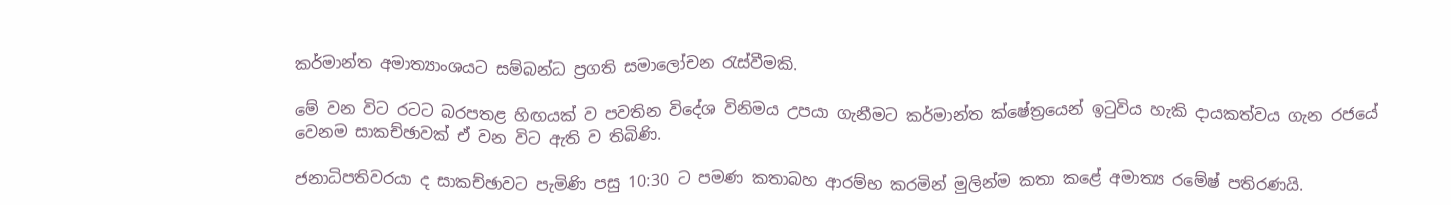කර්මාන්ත අමාත්‍යාංශයට සම්බන්ධ ප්‍රගති සමාලෝචන රැස්වීමකි.

මේ වන විට රටට බරපතළ හිඟයක් ව පවතින විදේශ විනිමය උපයා ගැනීමට කර්මාන්ත ක්ෂේත්‍රයෙන් ඉටුවිය හැකි දායකත්වය ගැන රජයේ වෙනම සාකච්ඡාවක් ඒ වන විට ඇති ව තිබිණි.

ජනාධිපතිවරයා ද සාකච්ඡාවට පැමිණි පසු 10:30 ට පමණ කතාබහ ආරම්භ කරමින් මුලින්ම කතා කළේ අමාත්‍ය රමේෂ් පතිරණයි.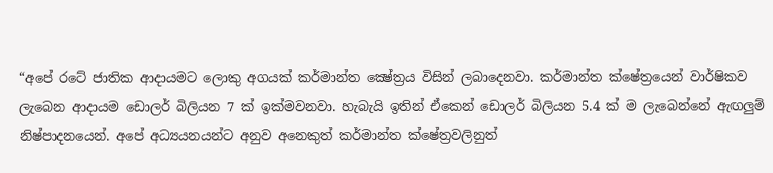“අපේ රටේ ජාතික ආදායමට ලොකු අගයක් කර්මාන්ත ක්‍ෂේත්‍රය විසින් ලබාදෙනවා. කර්මාන්ත ක්ෂේත්‍රයෙන් වාර්ෂිකව ලැබෙන ආදායම ඩොලර් බිලියන 7 ක් ඉක්මවනවා. හැබැයි ඉතින් ඒකෙන් ඩොලර් බිලියන 5.4 ක් ම ලැබෙන්නේ ඇඟලුම් නිෂ්පාදනයෙන්. අපේ අධ්‍යයනයන්ට අනුව අනෙකුත් කර්මාන්ත ක්ෂේත්‍රවලිනුත්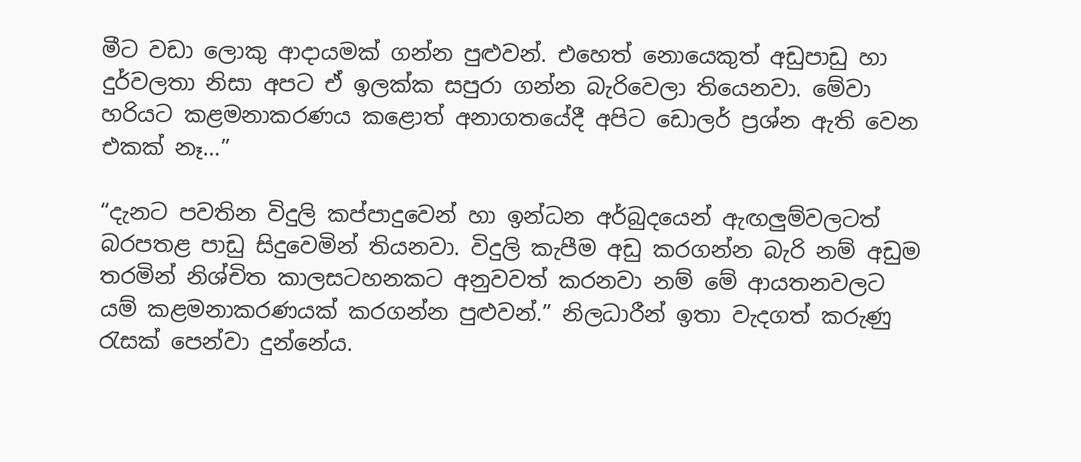මීට වඩා ලොකු ආදායමක් ගන්න පුළුවන්. එහෙත් නොයෙකුත් අඩුපාඩු හා දුර්වලතා නිසා අපට ඒ ඉලක්ක සපුරා ගන්න බැරිවෙලා තියෙනවා. මේවා හරියට කළමනාකරණය කළොත් අනාගතයේදී අපිට ඩොලර් ප්‍රශ්න ඇති වෙන එකක් නෑ…”

“දැනට පවතින විදුලි කප්පාදුවෙන් හා ඉන්ධන අර්බුදයෙන් ඇඟලුම්වලටත් බරපතළ පාඩු සිදුවෙමින් තියනවා. විදුලි කැපීම අඩු කරගන්න බැරි නම් අඩුම තරමින් නිශ්චිත කාලසටහනකට අනුවවත් කරනවා නම් මේ ආයතනවලට යම් කළමනාකරණයක් කරගන්න පුළුවන්.” නිලධාරීන් ඉතා වැදගත් කරුණු රැසක් පෙන්වා දුන්නේය.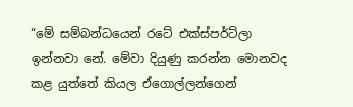“මේ සම්බන්ධයෙන් රටේ එක්ස්පර්ට්ලා ඉන්නවා නේ. මේවා දියුණු කරන්න මොනවද කළ යුත්තේ කියල ඒගොල්ලන්ගෙන්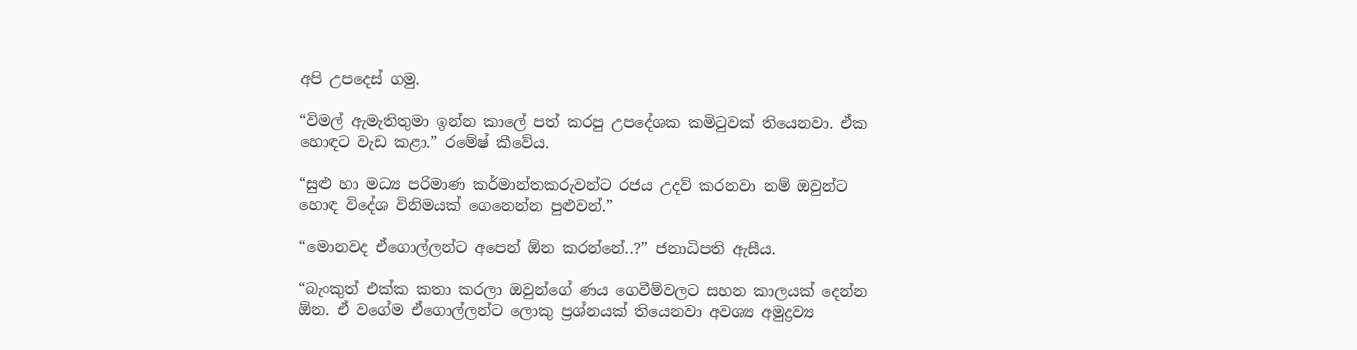අපි උපදෙස් ගමු.

“විමල් ඇමැතිතුමා ඉන්න කාලේ පත් කරපු උපදේශක කමිටුවක් තියෙනවා. ඒක හොඳට වැඩ කළා.” රමේෂ් කීවේය.

“සුළු හා මධ්‍ය පරිමාණ කර්මාන්තකරුවන්ට රජය උදව් කරනවා නම් ඔවුන්ට හොඳ විදේශ විනිමයක් ගෙනෙන්න පුළුවන්.”

“මොනවද ඒගොල්ලන්ට අපෙන් ඕන කරන්නේ..?” ජනාධිපති ඇසීය.

“බැංකුත් එක්ක කතා කරලා ඔවුන්ගේ ණය ගෙවීම්වලට සහන කාලයක් දෙන්න ඕන. ඒ වගේම ඒගොල්ලන්ට ලොකු ප්‍රශ්නයක් තියෙනවා අවශ්‍ය අමුද්‍රව්‍ය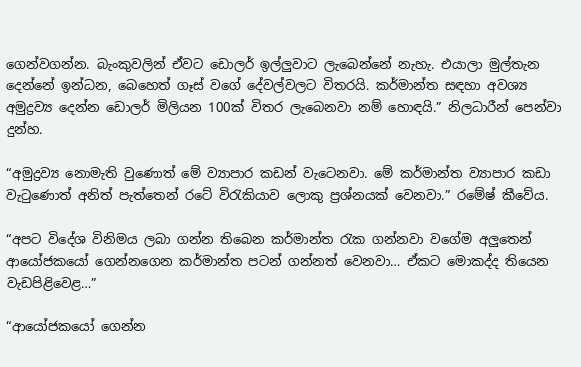ගෙන්වගන්න. බැංකුවලින් ඒවට ඩොලර් ඉල්ලුවාට ලැබෙන්නේ නැහැ. එයාලා මුල්තැන දෙන්නේ ඉන්ධන, බෙහෙත් ගෑස් වගේ දේවල්වලට විතරයි. කර්මාන්ත සඳහා අවශ්‍ය අමුද්‍රව්‍ය දෙන්න ඩොලර් මිලියන 100ක් විතර ලැබෙනවා නම් හොඳයි.” නිලධාරීන් පෙන්වා දුන්හ.

“අමුද්‍රව්‍ය නොමැති වුණොත් මේ ව්‍යාපාර කඩන් වැටෙනවා. මේ කර්මාන්ත ව්‍යාපාර කඩා වැටුණොත් අනිත් පැත්තෙන් රටේ විරැකියාව ලොකු ප්‍රශ්නයක් වෙනවා.” රමේෂ් කීවේය.

“අපට විදේශ විනිමය ලබා ගන්න තිබෙන කර්මාන්ත රැක ගන්නවා වගේම අලුතෙන් ආයෝජකයෝ ගෙන්නගෙන කර්මාන්ත පටන් ගන්නත් වෙනවා… ඒකට මොකද්ද තියෙන වැඩපිළිවෙළ…”

“ආයෝජකයෝ ගෙන්න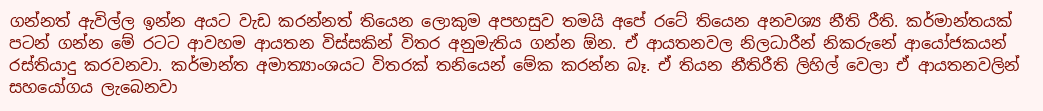ගන්නත් ඇවිල්ල ඉන්න අයට වැඩ කරන්නත් තියෙන ලොකුම අපහසුව තමයි අපේ රටේ තියෙන අනවශ්‍ය නීති රීති. කර්මාන්තයක් පටන් ගන්න මේ රටට ආවහම ආයතන විස්සකින් විතර අනුමැතිය ගන්න ඕන. ඒ ආයතනවල නිලධාරීන් නිකරුනේ ආයෝජකයන් රස්තියාදු කරවනවා. කර්මාන්ත අමාත්‍යාංශයට විතරක් තනියෙන් මේක කරන්න බෑ. ඒ තියන නීතිරීති ලිහිල් වෙලා ඒ ආයතනවලින් සහයෝගය ලැබෙනවා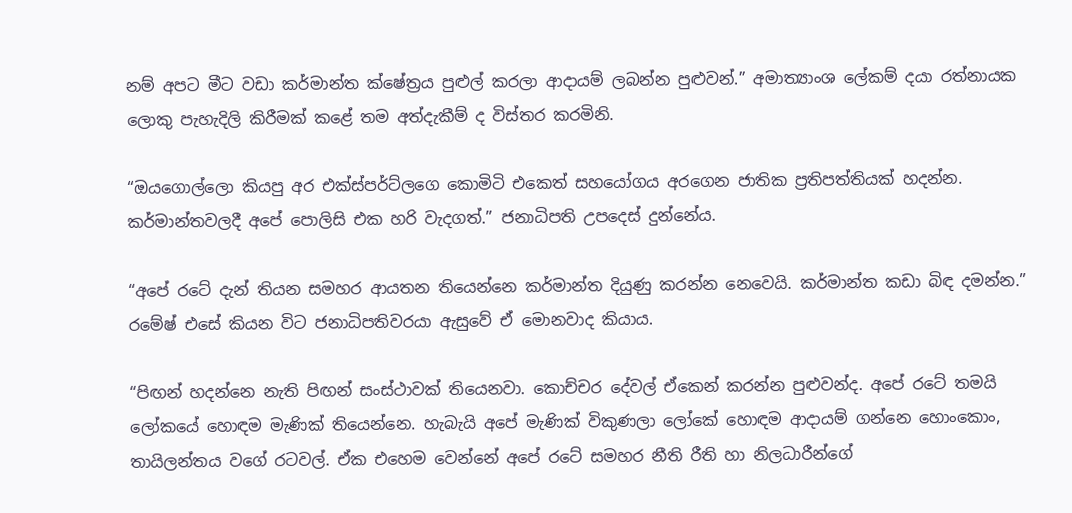නම් අපට මීට වඩා කර්මාන්ත ක්ෂේත්‍රය පුළුල් කරලා ආදායම් ලබන්න පුළුවන්.” අමාත්‍යාංශ ලේකම් දයා රත්නායක ලොකු පැහැදිලි කිරීමක් කළේ තම අත්දැකීම් ද විස්තර කරමිනි.

“ඔයගොල්ලො කියපු අර එක්ස්පර්ට්ලගෙ කොමිටි එකෙත් සහයෝගය අරගෙන ජාතික ප්‍රතිපත්තියක් හදන්න. කර්මාන්තවලදී අපේ පොලිසි එක හරි වැදගත්.” ජනාධිපති උපදෙස් දුන්නේය.

“අපේ රටේ දැන් තියන සමහර ආයතන තියෙන්නෙ කර්මාන්ත දියුණු කරන්න නෙවෙයි. කර්මාන්ත කඩා බිඳ දමන්න.” රමේෂ් එසේ කියන විට ජනාධිපතිවරයා ඇසුවේ ඒ මොනවාද කියාය.

“පිඟන් හදන්නෙ නැති පිඟන් සංස්ථාවක් තියෙනවා. කොච්චර දේවල් ඒකෙන් කරන්න පුළුවන්ද. අපේ රටේ තමයි ලෝකයේ හොඳම මැණික් තියෙන්නෙ. හැබැයි අපේ මැණික් විකුණලා ලෝකේ හොඳම ආදායම් ගන්නෙ හොංකොං, තායිලන්තය වගේ රටවල්. ඒක එහෙම වෙන්නේ අපේ රටේ සමහර නීති රීති හා නිලධාරීන්ගේ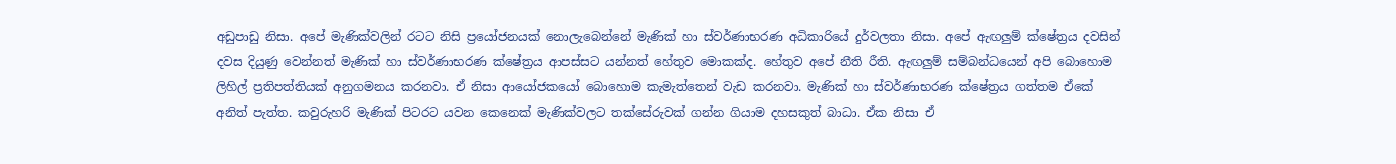අඩුපාඩු නිසා. අපේ මැණික්වලින් රටට නිසි ප්‍රයෝජනයක් නොලැබෙන්නේ මැණික් හා ස්වර්ණාභරණ අධිකාරියේ දුර්වලතා නිසා. අපේ ඇඟලුම් ක්ෂේත්‍රය දවසින් දවස දියුණු වෙන්නත් මැණික් හා ස්වර්ණාභරණ ක්ෂේත්‍රය ආපස්සට යන්නත් හේතුව මොකක්ද. හේතුව අපේ නීති රීති. ඇඟලුම් සම්බන්ධයෙන් අපි බොහොම ලිහිල් ප්‍රතිපත්තියක් අනුගමනය කරනවා. ඒ නිසා ආයෝජකයෝ බොහොම කැමැත්තෙන් වැඩ කරනවා. මැණික් හා ස්වර්ණාභරණ ක්ෂේත්‍රය ගත්තම ඒකේ අනිත් පැත්ත. කවුරුහරි මැණික් පිටරට යවන කෙනෙක් මැණික්වලට තක්සේරුවක් ගන්න ගියාම දහසකුත් බාධා. ඒක නිසා ඒ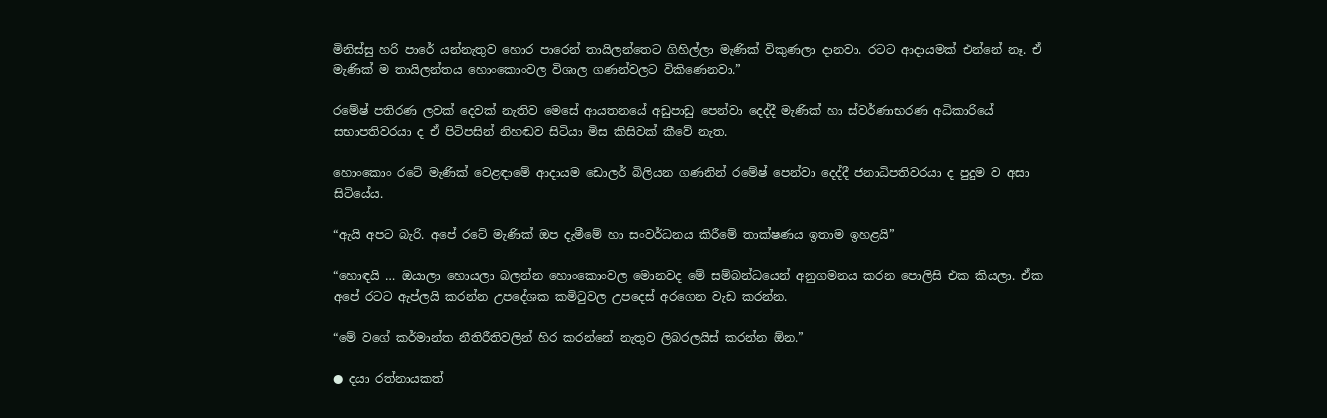මිනිස්සු හරි පාරේ යන්නැතුව හොර පාරෙන් තායිලන්තෙට ගිහිල්ලා මැණික් විකුණලා දානවා. රටට ආදායමක් එන්නේ නෑ. ඒ මැණික් ම තායිලන්තය හොංකොංවල විශාල ගණන්වලට විකිණෙනවා.”

රමේෂ් පතිරණ ලවක් දෙවක් නැතිව මෙසේ ආයතනයේ අඩුපාඩු පෙන්වා දෙද්දී මැණික් හා ස්වර්ණාභරණ අධිකාරියේ සභාපතිවරයා ද ඒ පිටිපසින් නිහඬව සිටියා මිස කිසිවක් කීවේ නැත.

හොංකොං රටේ මැණික් වෙළඳාමේ ආදායම ඩොලර් බිලියන ගණනින් රමේෂ් පෙන්වා දෙද්දී ජනාධිපතිවරයා ද පුදුම ව අසා සිටියේය.

“ඇයි අපට බැරි. අපේ රටේ මැණික් ඔප දැමීමේ හා සංවර්ධනය කිරීමේ තාක්ෂණය ඉතාම ඉහළයි”

“හොඳයි … ඔයාලා හොයලා බලන්න හොංකොංවල මොනවද මේ සම්බන්ධයෙන් අනුගමනය කරන පොලිසි එක කියලා. ඒක අපේ රටට ඇප්ලයි කරන්න උපදේශක කමිටුවල උපදෙස් අරගෙන වැඩ කරන්න.

“මේ වගේ කර්මාන්ත නීතිරීතිවලින් හිර කරන්නේ නැතුව ලිබරලයිස් කරන්න ඕන.”

● දයා රත්නායකත්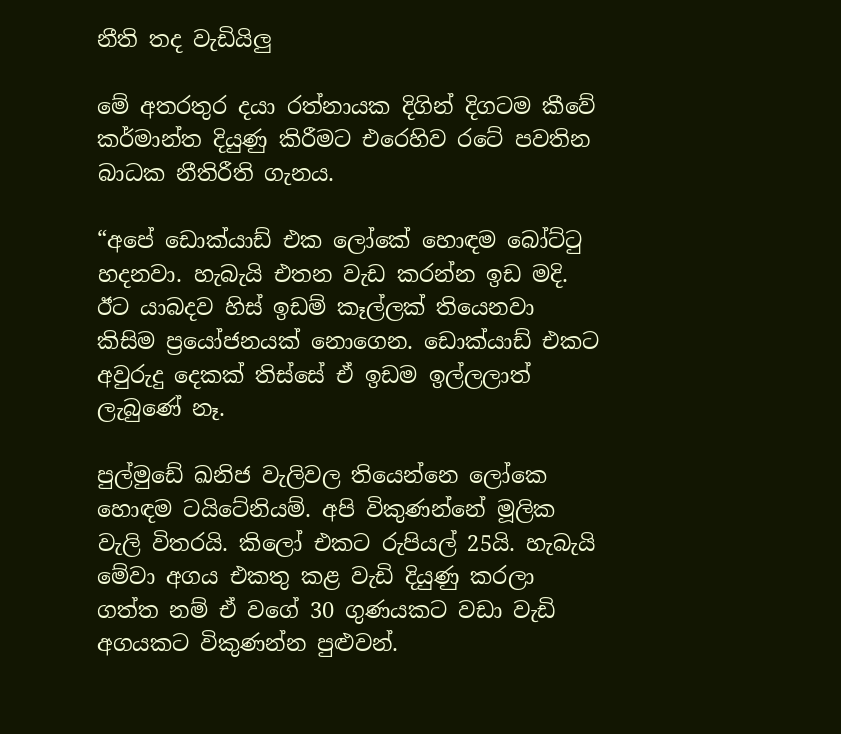නීති තද වැඩියිලු

මේ අතරතුර දයා රත්නායක දිගින් දිගටම කීවේ කර්මාන්ත දියුණු කිරීමට එරෙහිව රටේ පවතින බාධක නීතිරීති ගැනය.

“අපේ ඩොක්යාඩ් එක ලෝකේ හොඳම බෝට්ටු හදනවා. හැබැයි එතන වැඩ කරන්න ඉඩ මදි. ඊට යාබදව හිස් ඉඩම් කෑල්ලක් තියෙනවා කිසිම ප්‍රයෝජනයක් නොගෙන. ඩොක්යාඩ් එකට අවුරුදු දෙකක් තිස්සේ ඒ ඉඩම ඉල්ලලාත් ලැබුණේ නෑ.

පුල්මුඩේ ඛනිජ වැලිවල තියෙන්නෙ ලෝකෙ හොඳම ටයිටේනියම්. අපි විකුණන්නේ මූලික වැලි විතරයි. කිලෝ එකට රුපියල් 25යි. හැබැයි මේවා අගය එකතු කළ වැඩි දියුණු කරලා ගත්ත නම් ඒ වගේ 30 ගුණයකට වඩා වැඩි අගයකට විකුණන්න පුළුවන්.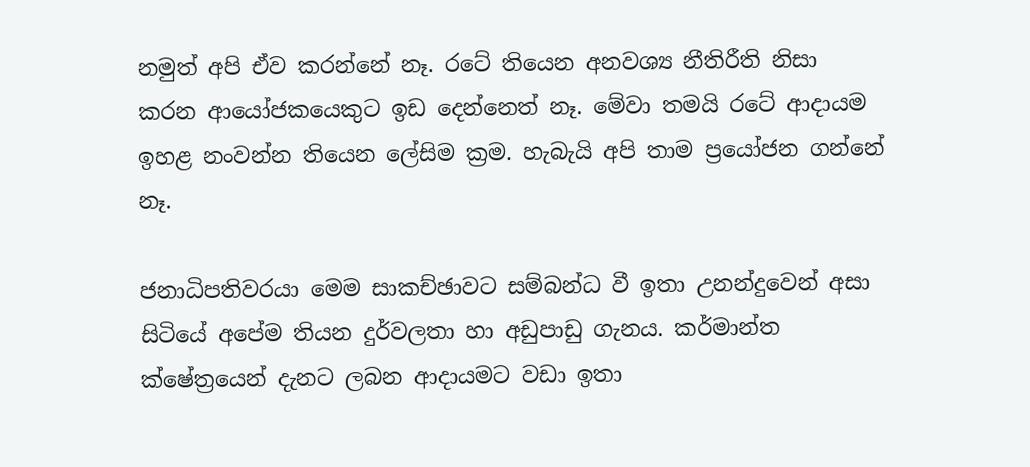නමුත් අපි ඒව කරන්නේ නෑ. රටේ තියෙන අනවශ්‍ය නීතිරීති නිසා කරන ආයෝජකයෙකුට ඉඩ දෙන්නෙත් නෑ. මේවා තමයි රටේ ආදායම ඉහළ නංවන්න තියෙන ලේසිම ක්‍රම. හැබැයි අපි තාම ප්‍රයෝජන ගන්නේ නෑ.

ජනාධිපතිවරයා මෙම සාකච්ඡාවට සම්බන්ධ වී ඉතා උනන්දුවෙන් අසා සිටියේ අපේම තියන දුර්වලතා හා අඩුපාඩු ගැනය. කර්මාන්ත ක්ෂේත්‍රයෙන් දැනට ලබන ආදායමට වඩා ඉතා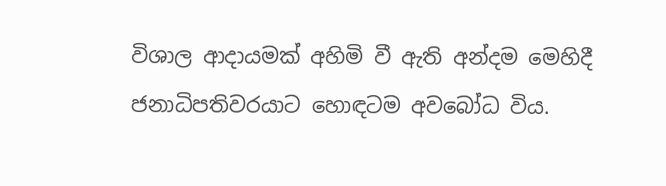විශාල ආදායමක් අහිමි වී ඇති අන්දම මෙහිදී ජනාධිපතිවරයාට හොඳටම අවබෝධ විය.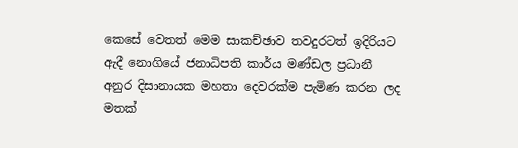කෙසේ වෙතත් මෙම සාකච්ඡාව තවදුරටත් ඉදිරියට ඇදී නොගියේ ජනාධිපති කාර්ය මණ්ඩල ප්‍රධානී අනුර දිසානායක මහතා දෙවරක්ම පැමිණ කරන ලද මතක්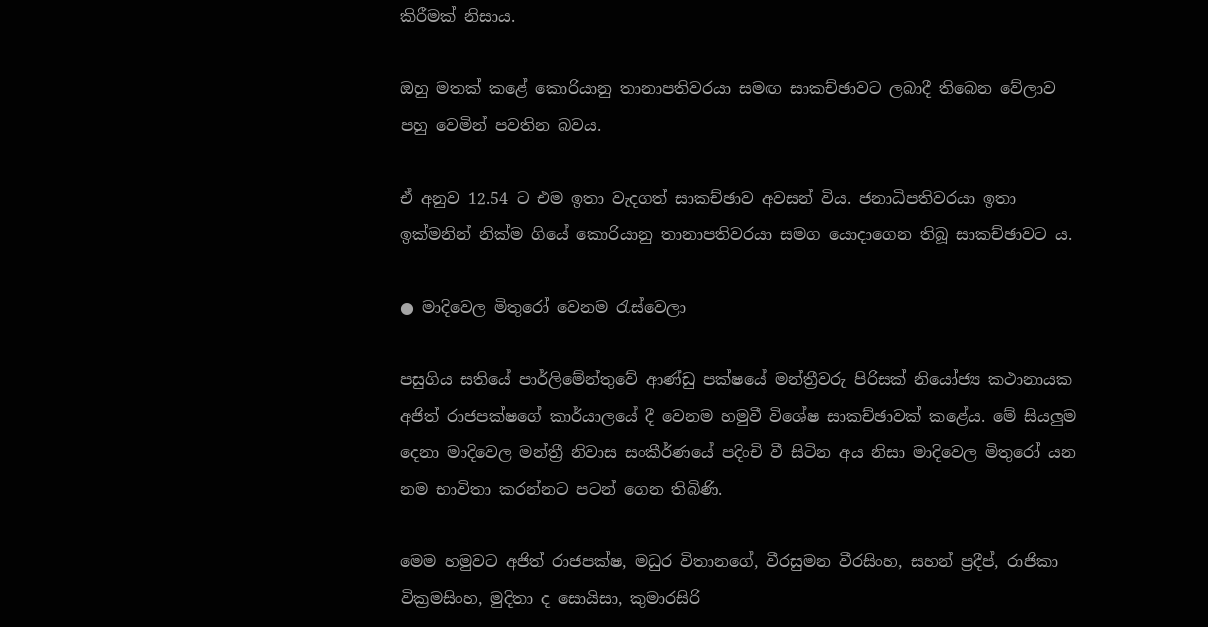කිරීමක් නිසාය.

ඔහු මතක් කළේ කොරියානු තානාපතිවරයා සමඟ සාකච්ඡාවට ලබාදී තිබෙන වේලාව පහු වෙමින් පවතින බවය.

ඒ අනුව 12.54 ට එම ඉතා වැදගත් සාකච්ඡාව අවසන් විය. ජනාධිපතිවරයා ඉතා ඉක්මනින් නික්ම ගියේ කොරියානු තානාපතිවරයා සමග යොදාගෙන තිබූ සාකච්ඡාවට ය.

● මාදිවෙල මිතුරෝ වෙනම රැස්වෙලා

පසුගිය සතියේ පාර්ලිමේන්තුවේ ආණ්ඩු පක්ෂයේ මන්ත්‍රීවරු පිරිසක් නියෝජ්‍ය කථානායක අජිත් රාජපක්ෂගේ කාර්යාලයේ දී වෙනම හමුවී විශේෂ සාකච්ඡාවක් කළේය. මේ සියලුම දෙනා මාදිවෙල මන්ත්‍රී නිවාස සංකීර්ණයේ පදිංචි වී සිටින අය නිසා මාදිවෙල මිතුරෝ යන නම භාවිතා කරන්නට පටන් ගෙන තිබිණි.

මෙම හමුවට අජිත් රාජපක්ෂ, මධුර විතානගේ, වීරසුමන වීරසිංහ, සහන් ප්‍රදීප්, රාජිකා වික්‍රමසිංහ, මුදිතා ද සොයිසා, කුමාරසිරි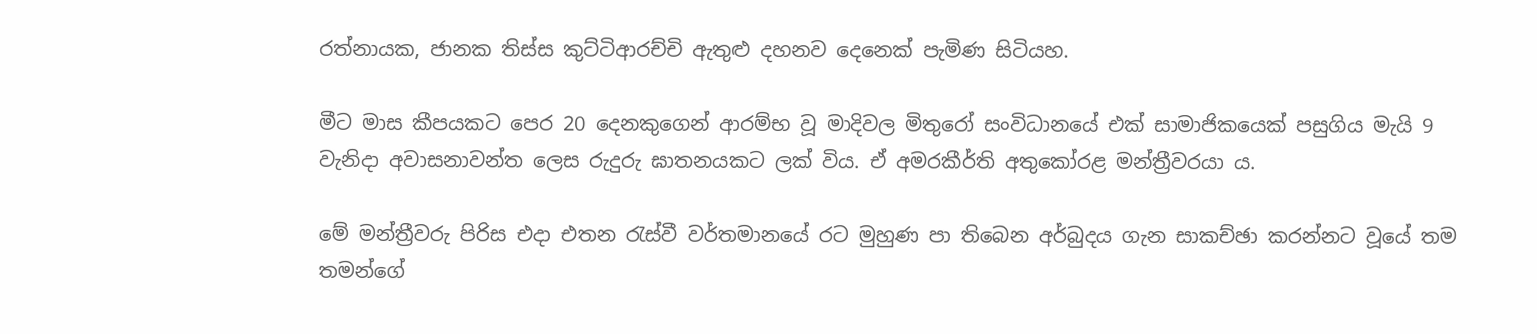රත්නායක, ජානක තිස්ස කුට්ටිආරච්චි ඇතුළු දහනව දෙනෙක් පැමිණ සිටියහ.

මීට මාස කීපයකට පෙර 20 දෙනකුගෙන් ආරම්භ වූ මාදිවල මිතුරෝ සංවිධානයේ එක් සාමාජිකයෙක් පසුගිය මැයි 9 වැනිදා අවාසනාවන්ත ලෙස රුදුරු ඝාතනයකට ලක් විය. ඒ අමරකීර්ති අතුකෝරළ මන්ත්‍රීවරයා ය.

මේ මන්ත්‍රීවරු පිරිස එදා එතන රැස්වී වර්තමානයේ රට මුහුණ පා තිබෙන අර්බුදය ගැන සාකච්ඡා කරන්නට වූයේ තම තමන්ගේ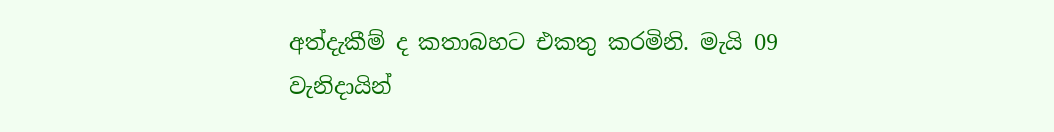අත්දැකීම් ද කතාබහට එකතු කරමිනි. මැයි 09 වැනිදායින්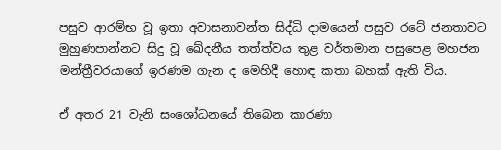පසුව ආරම්භ වූ ඉතා අවාසනාවන්ත සිද්ධි දාමයෙන් පසුව රටේ ජනතාවට මුහුණපාන්නට සිදු වූ ඛේදනීය තත්ත්වය තුළ වර්තමාන පසුපෙළ මහජන මන්ත්‍රීවරයාගේ ඉරණම ගැන ද මෙහිදී හොඳ කතා බහක් ඇති විය.

ඒ අතර 21 වැනි සංශෝධනයේ තිබෙන කාරණා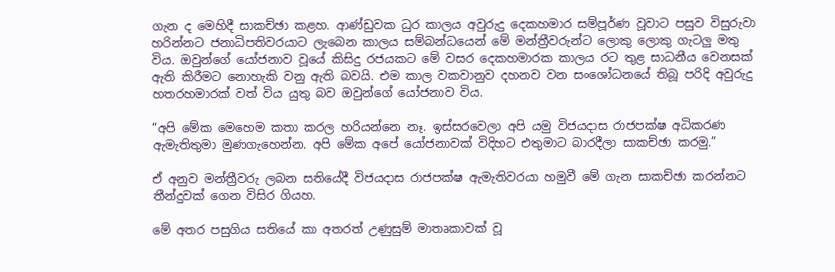ගැන ද මෙහිදී සාකච්ඡා කළහ. ආණ්ඩුවක ධුර කාලය අවුරුදු දෙකහමාර සම්පූර්ණ වූවාට පසුව විසුරුවා හරින්නට ජනාධිපතිවරයාට ලැබෙන කාලය සම්බන්ධයෙන් මේ මන්ත්‍රීවරුන්ට ලොකු ලොකු ගැටලු මතු විය. ඔවුන්ගේ යෝජනාව වූයේ කිසිදු රජයකට මේ වසර දෙකහමාරක කාලය රට තුළ සාධනීය වෙනසක් ඇති කිරීමට නොහැකි වනු ඇති බවයි. එම කාල වකවානුව දහනව වන සංශෝධනයේ තිබූ පරිදි අවුරුදු හතරහමාරක් වත් විය යුතු බව ඔවුන්ගේ යෝජනාව විය.

“අපි මේක මෙහෙම කතා කරල හරියන්නෙ නෑ. ඉස්සරවෙලා අපි යමු විජයදාස රාජපක්ෂ අධිකරණ ඇමැතිතුමා මුණගැහෙන්න. අපි මේක අපේ යෝජනාවක් විදිහට එතුමාට බාරදීලා සාකච්ඡා කරමු.”

ඒ අනුව මන්ත්‍රීවරු ලබන සතියේදී විජයදාස රාජපක්ෂ ඇමැතිවරයා හමුවී මේ ගැන සාකච්ඡා කරන්නට තීන්දුවක් ගෙන විසිර ගියහ.

මේ අතර පසුගිය සතියේ කා අතරත් උණුසුම් මාතෘකාවක් වූ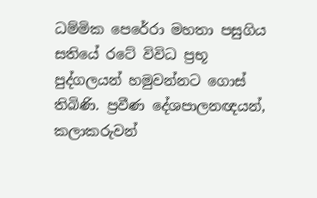ධම්මික පෙරේරා මහතා පසුගිය සතියේ රටේ විවිධ ප්‍රභූ පුද්ගලයන් හමුවන්නට ගොස් තිබිණි. ප්‍රවීණ දේශපාලනඥයන්, කලාකරුවන්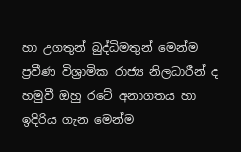හා උගතුන් බුද්ධිමතුන් මෙන්ම ප්‍රවීණ විශ්‍රාමික රාජ්‍ය නිලධාරීන් ද හමුවී ඔහු රටේ අනාගතය හා ඉදිරිය ගැන මෙන්ම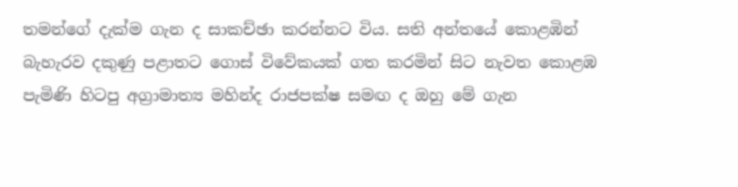තමන්ගේ දැක්ම ගැන ද සාකච්ඡා කරන්නට විය. සති අන්තයේ කොළඹින් බැහැරව දකුණු පළාතට ගොස් විවේකයක් ගත කරමින් සිට නැවත කොළඹ පැමිණි හිටපු අග්‍රාමාත්‍ය මහින්ද රාජපක්ෂ සමඟ ද ඔහු මේ ගැන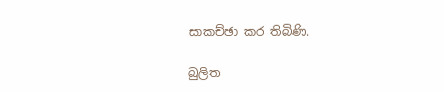සාකච්ඡා කර තිබිණි.

බුලිත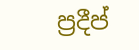ප්‍රදීප්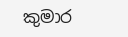කුමාර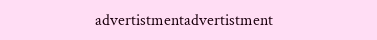advertistmentadvertistment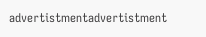advertistmentadvertistment